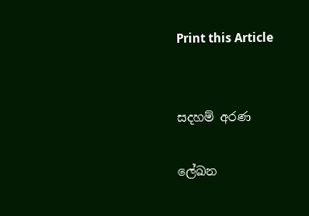Print this Article


සදහම් අරණ

ලේඛන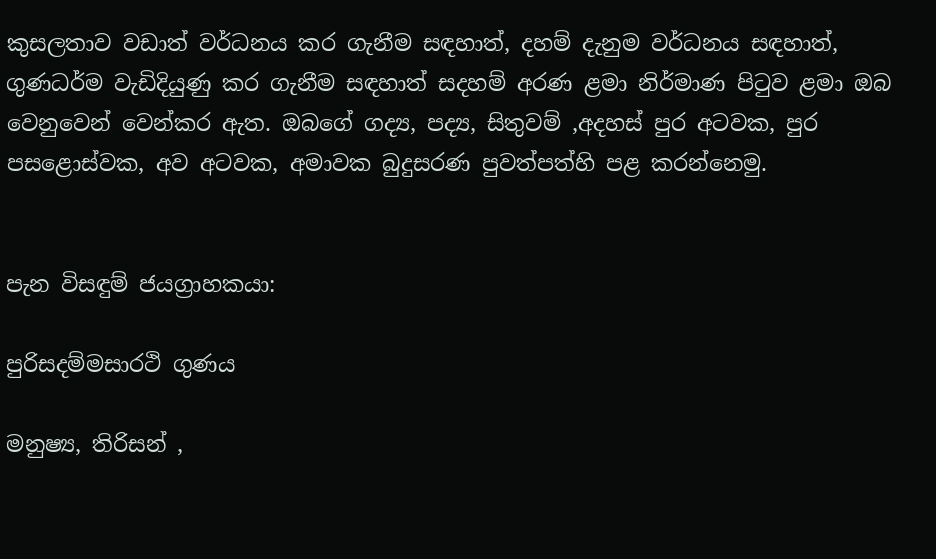කුසලතාව වඩාත් වර්ධනය කර ගැනීම සඳහාත්, දහම් දැනුම වර්ධනය සඳහාත්, ගුණධර්ම වැඩිදියුණු කර ගැනීම සඳහාත් සදහම් අරණ ළමා නිර්මාණ පිටුව ළමා ඔබ වෙනුවෙන් වෙන්කර ඇත. ඔබගේ ගද්‍ය, පද්‍ය, සිතුවම් ,අදහස් පුර අටවක, පුර පසළොස්වක, අව අටවක, අමාවක බුදුසරණ පුවත්පත්හි පළ කරන්නෙමු.


පැන විසඳුම් ජයග්‍රාහකයා:

පුරිසදම්මසාරථි ගුණය

මනුෂ්‍ය, තිරිසන් ,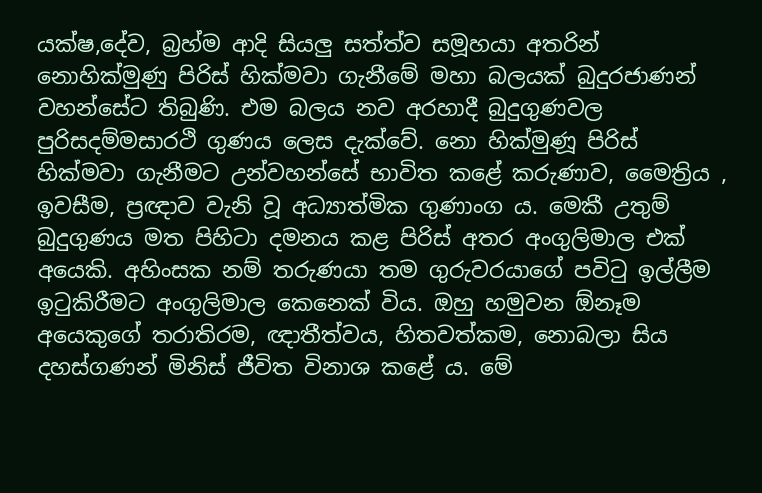යක්ෂ,දේව, බ්‍රහ්ම ආදි සියලු සත්ත්ව සමූහයා අතරින් නොහික්මුණු පිරිස් හික්මවා ගැනීමේ මහා බලයක් බුදුරජාණන් වහන්සේට තිබුණි. එම බලය නව අරහාදී බුදුගුණවල පුරිසදම්මසාරථි ගුණය ලෙස දැක්වේ. නො හික්මුණූ පිරිස් හික්මවා ගැනීමට උන්වහන්සේ භාවිත කළේ කරුණාව, මෛත්‍රිය , ඉවසීම, ප්‍රඥාව වැනි වූ අධ්‍යාත්මික ගුණාංග ය. මෙකී උතුම් බුදුගුණය මත පිහිටා දමනය කළ පිරිස් අතර අංගුලිමාල එක් අයෙකි. අහිංසක නම් තරුණයා තම ගුරුවරයාගේ පවිටු ඉල්ලීම ඉටුකිරීමට අංගුලිමාල කෙනෙක් විය. ඔහු හමුවන ඕනෑම අයෙකුගේ තරාතිරම, ඥාතීත්වය, හිතවත්කම, නොබලා සිය දහස්ගණන් මිනිස් ජීවිත විනාශ කළේ ය. මේ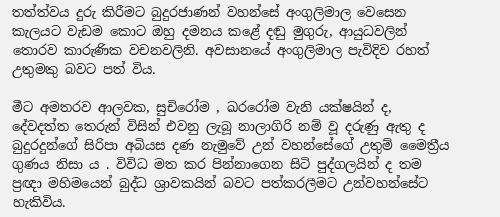තත්ත්වය දුරු කිරීමට බුදුරජාණන් වහන්සේ අංගුලිමාල වෙසෙන කැලයට වැඩම කොට ඔහු දමනය කළේ දඬු මුගුරු, ආයුධවලින් තොරව කාරුණික වචනවලිනි. අවසානයේ අංගුලිමාල පැවිදිව රහත් උතුමකු බවට පත් විය.

මීට අමතරව ආලවක, සුචිරෝම , ඛරරෝම වැනි යක්ෂයින් ද, දේවදත්ත තෙරුන් විසින් එවනු ලැබූ නාලාගිරි නම් වූ දරුණු ඇතු ද බුදුරදුන්ගේ සිරිපා අබියස දණ නැමුවේ උන් වහන්සේගේ උතුම් මෛත්‍රීය ගුණය නිසා ය . විවිධ මත කර පින්නාගෙන සිටි පුද්ගලයින් ද තම ප්‍රඥා මහිමයෙන් බුද්ධ ශ්‍රාවකයින් බවට පත්කරලීමට උන්වහන්සේට හැකිවිය.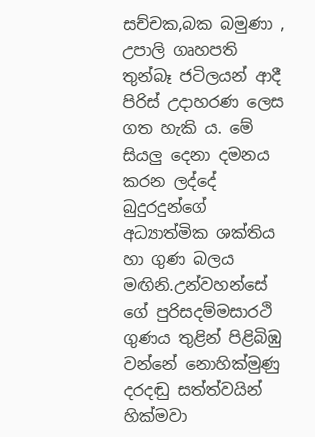සච්චක,බක බමුණා , උපාලි ගෘහපති තුන්බෑ ජටිලයන් ආදී පිරිස් උදාහරණ ලෙස ගත හැකි ය. මේ සියලු දෙනා දමනය කරන ලද්දේ බුදුරදුන්ගේ අධ්‍යාත්මික ශක්තිය හා ගුණ බලය මඟිනි.උන්වහන්සේ ගේ පුරිසදම්මසාරථි ගුණය තුළින් පිළිබිඹු වන්නේ නොහික්මුණු දරදඬු සත්ත්වයින් හික්මවා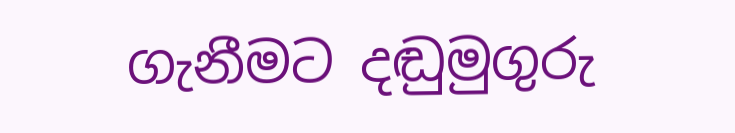ගැනීමට දඬුමුගුරු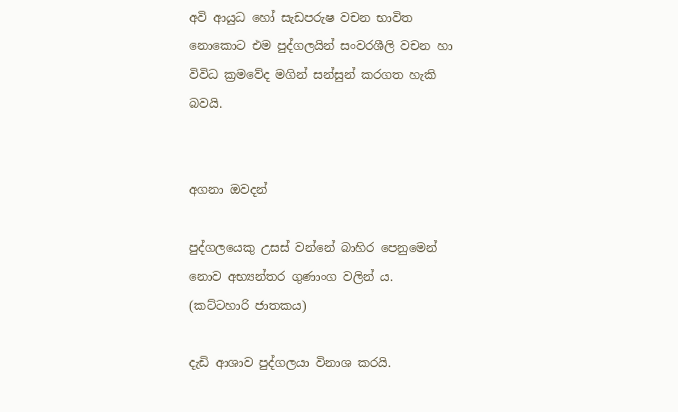අවි ආයුධ හෝ සැඩපරුෂ වචන භාවිත නොකොට එම පුද්ගලයින් සංවරශීලි වචන හා විවිධ ක්‍රමවේද මගින් සන්සුන් කරගත හැකි බවයි.


අගනා ඔවදන්

පුද්ගලයෙකු උසස් වන්නේ බාහිර පෙනුමෙන් නොව අභ්‍යන්තර ගුණාංග වලින් ය.
(කට්ටහාරි ජාතකය)

දැඩි ආශාව පුද්ගලයා විනාශ කරයි.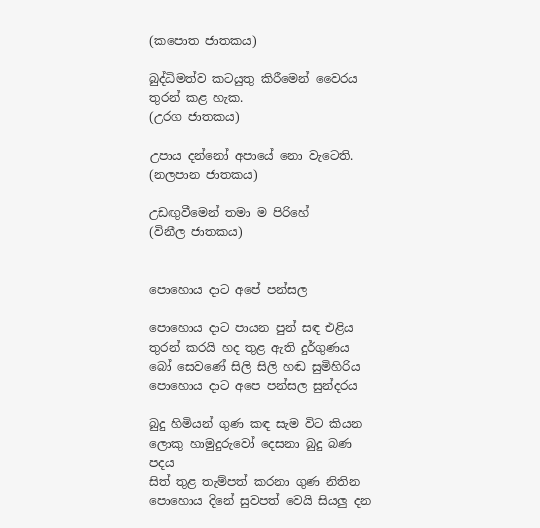(කපොත ජාතකය)

බුද්ධිමත්ව කටයුතු කිරීමෙන් වෛරය තුරන් කළ හැක.
(උරග ජාතකය)

උපාය දන්නෝ අපායේ නො වැටෙති.
(නලපාන ජාතකය)

උඩඟුවීමෙන් තමා ම පිරිහේ
(විනීල ජාතකය)


පොහොය දාට අපේ පන්සල

පොහොය දාට පායන පුන් සඳ එළිය
තුරන් කරයි හද තුළ ඇති දුර්ගුණය
බෝ සෙවණේ සිලි සිලි හඬ සුමිහිරිය
පොහොය දාට අපෙ පන්සල සුන්දරය

බුදු හිමියන් ගුණ කඳ සැම විට කියන
ලොකු හාමුදුරුවෝ දෙසනා බුදු බණ පදය
සිත් තුළ තැම්පත් කරනා ගුණ නිතින
පොහොය දිනේ සුවපත් වෙයි සියලු දන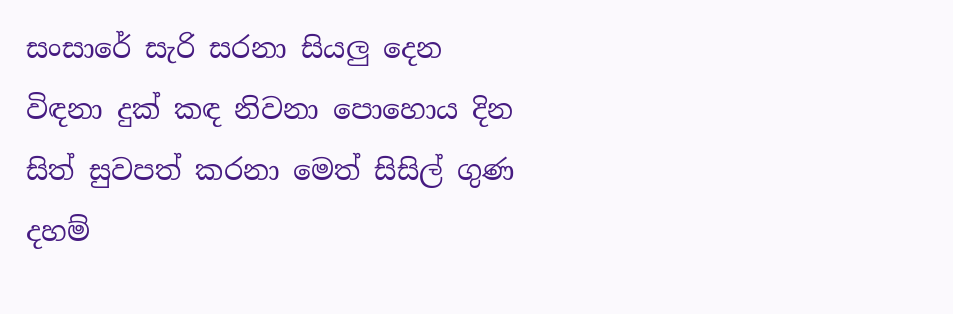සංසාරේ සැරි සරනා සියලු දෙන
විඳනා දුක් කඳ නිවනා පොහොය දින
සිත් සුවපත් කරනා මෙත් සිසිල් ගුණ
දහම්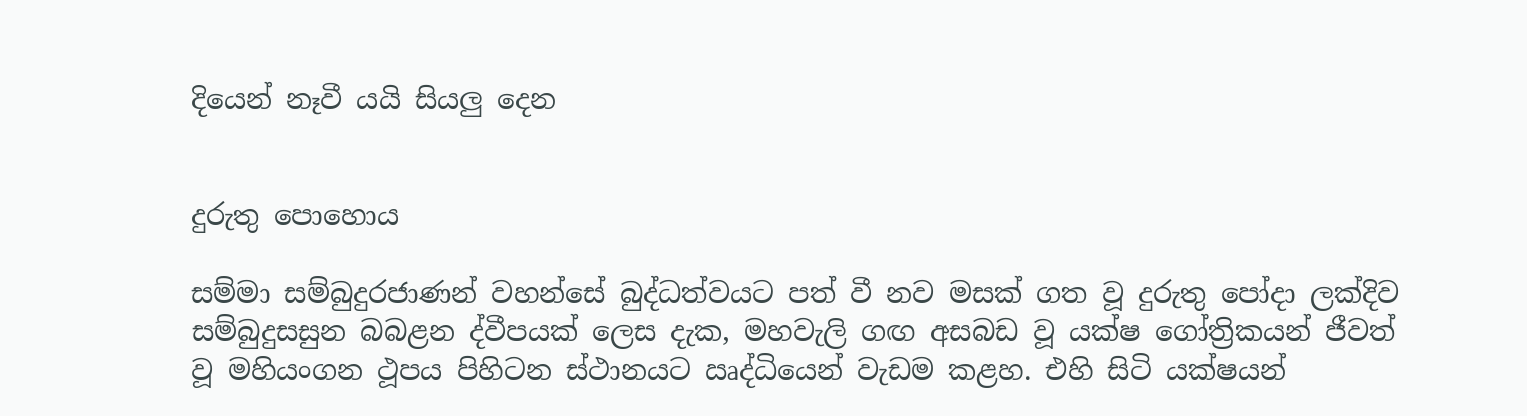දියෙන් නෑවී යයි සියලු දෙන


දුරුතු පොහොය

සම්මා සම්බුදුරජාණන් වහන්සේ බුද්ධත්වයට පත් වී නව මසක් ගත වූ දුරුතු පෝදා ලක්දිව සම්බුදුසසුන බබළන ද්වීපයක් ලෙස දැක, මහවැලි ගඟ අසබඩ වූ යක්ෂ ගෝත්‍රිකයන් ජීවත් වූ මහියංගන ථූපය පිහිටන ස්ථානයට ඍද්ධියෙන් වැඩම කළහ. එහි සිටි යක්ෂයන්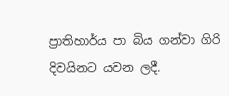ප්‍රාතිහාර්ය පා බිය ගන්වා ගිරි දිවයිනට යවන ලදී.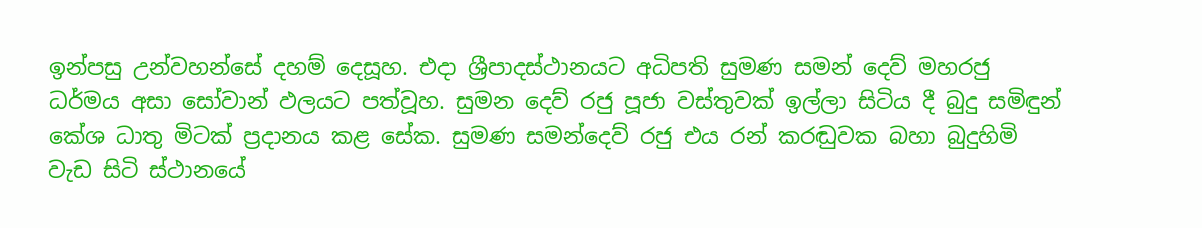ඉන්පසු උන්වහන්සේ දහම් දෙසූහ. එදා ශ්‍රීපාදස්ථානයට අධිපති සුමණ සමන් දෙව් මහරජු ධර්මය අසා සෝවාන් ඵලයට පත්වූහ. සුමන දෙව් රජු පූජා වස්තුවක් ඉල්ලා සිටිය දී බුදු සමිඳුන් කේශ ධාතු මිටක් ප්‍රදානය කළ සේක. සුමණ සමන්දෙව් රජු එය රන් කරඬුවක බහා බුදුහිමි වැඩ සිටි ස්ථානයේ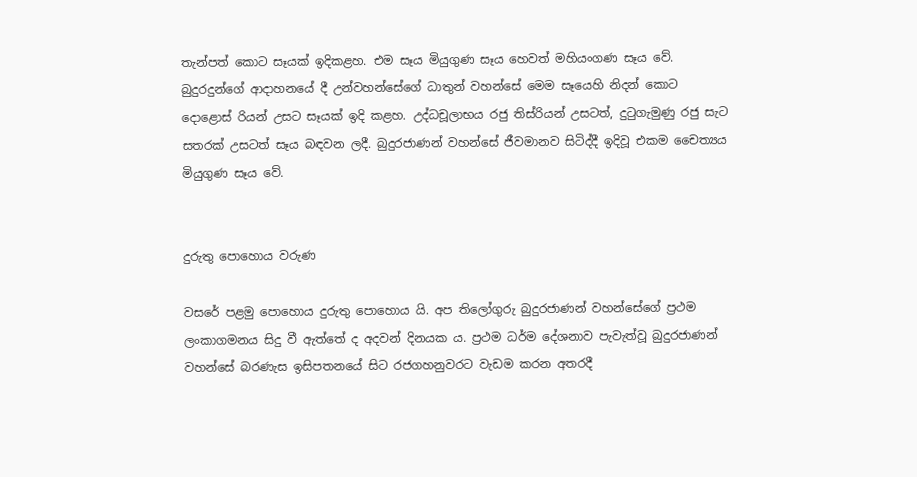තැන්පත් කොට සෑයක් ඉදිකළහ. එම සෑය මියුගුණ සෑය හෙවත් මහියංගණ සෑය වේ. බුදුරදුන්ගේ ආදාහනයේ දී උන්වහන්සේගේ ධාතුන් වහන්සේ මෙම සෑයෙහි නිදන් කොට දොළොස් රියන් උසට සෑයක් ඉදි කළහ. උද්ධචූලාභය රජු තිස්රියන් උසටත්, දුටුගැමුණු රජු සැට සතරක් උසටත් සෑය බඳවන ලදී. බුදුරජාණන් වහන්සේ ජීවමානව සිටිද්දී ඉදිවූ එකම චෛත්‍යය මියුගුණ සෑය වේ.


දුරුතු පොහොය වරුණ

වසරේ පළමු පොහොය දුරුතු පොහොය යි. අප තිලෝගුරු බුදුරජාණන් වහන්සේගේ ප්‍රථම ලංකාගමනය සිදු වී ඇත්තේ ද අදවන් දිනයක ය. ප්‍රථම ධර්ම දේශනාව පැවැත්වූ බුදුරජාණන් වහන්සේ බරණැස ඉසිපතනයේ සිට රජගහනුවරට වැඩම කරන අතරදී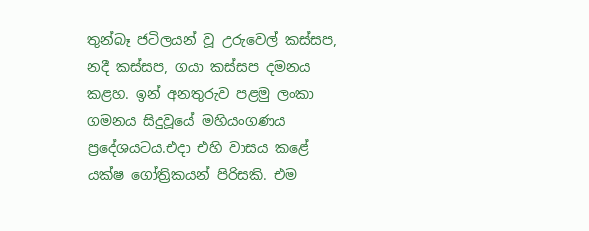තුන්බෑ ජටිලයන් වූ උරුවෙල් කස්සප, නදී කස්සප, ගයා කස්සප දමනය කළහ. ඉන් අනතුරුව පළමු ලංකා ගමනය සිදුවූයේ මහියංගණය ප්‍රදේශයටය.එදා එහි වාසය කළේ යක්ෂ ගෝත්‍රිකයන් පිරිසකි. එම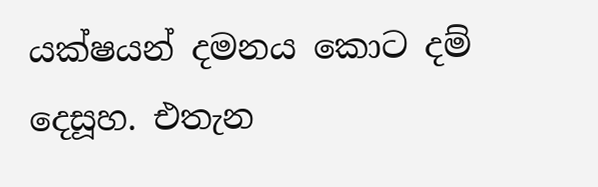යක්ෂයන් දමනය කොට දම් දෙසූහ. එතැන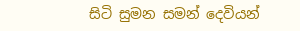සිටි සුමන සමන් දෙවියන්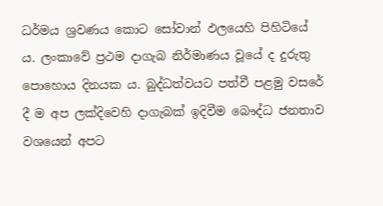ධර්මය ශ්‍රවණය කොට සෝවාන් ඵලයෙහි පිහිටියේ ය. ලංකාවේ ප්‍රථම දාගැබ නිර්මාණය වූයේ ද දුරුතු පොහොය දිනයක ය. බුද්ධත්වයට පත්වී පළමු වසරේ දී ම අප ලක්දිවෙහි දාගැබක් ඉදිවීම බෞද්ධ ජනතාව වශයෙන් අපට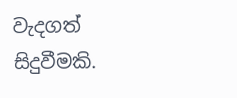වැදගත් සිදුවීමකි.